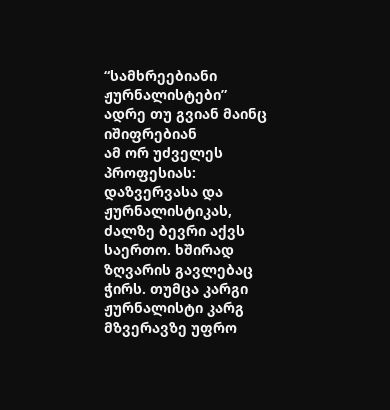“სამხრეებიანი ჟურნალისტები” ადრე თუ გვიან მაინც იშიფრებიან
ამ ორ უძველეს პროფესიას: დაზვერვასა და ჟურნალისტიკას, ძალზე ბევრი აქვს საერთო. ხშირად ზღვარის გავლებაც ჭირს. თუმცა კარგი ჟურნალისტი კარგ მზვერავზე უფრო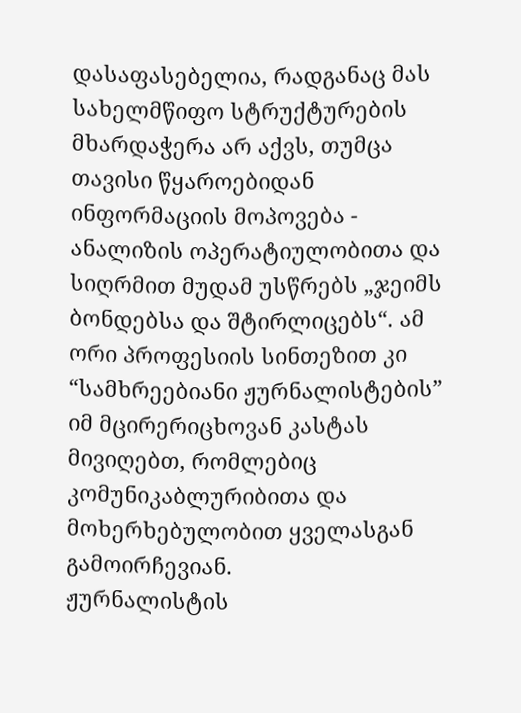დასაფასებელია, რადგანაც მას სახელმწიფო სტრუქტურების მხარდაჭერა არ აქვს, თუმცა თავისი წყაროებიდან ინფორმაციის მოპოვება - ანალიზის ოპერატიულობითა და სიღრმით მუდამ უსწრებს „ჯეიმს ბონდებსა და შტირლიცებს“. ამ ორი პროფესიის სინთეზით კი “სამხრეებიანი ჟურნალისტების” იმ მცირერიცხოვან კასტას მივიღებთ, რომლებიც კომუნიკაბლურიბითა და მოხერხებულობით ყველასგან გამოირჩევიან.
ჟურნალისტის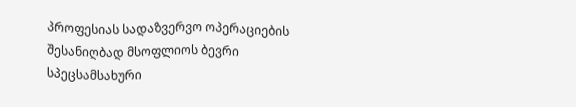პროფესიას სადაზვერვო ოპერაციების შესანიღბად მსოფლიოს ბევრი სპეცსამსახური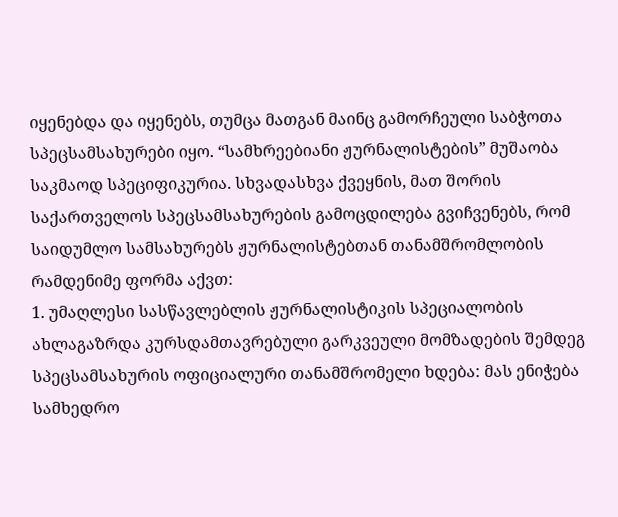იყენებდა და იყენებს, თუმცა მათგან მაინც გამორჩეული საბჭოთა სპეცსამსახურები იყო. “სამხრეებიანი ჟურნალისტების” მუშაობა საკმაოდ სპეციფიკურია. სხვადასხვა ქვეყნის, მათ შორის საქართველოს სპეცსამსახურების გამოცდილება გვიჩვენებს, რომ საიდუმლო სამსახურებს ჟურნალისტებთან თანამშრომლობის რამდენიმე ფორმა აქვთ:
1. უმაღლესი სასწავლებლის ჟურნალისტიკის სპეციალობის ახლაგაზრდა კურსდამთავრებული გარკვეული მომზადების შემდეგ სპეცსამსახურის ოფიციალური თანამშრომელი ხდება: მას ენიჭება სამხედრო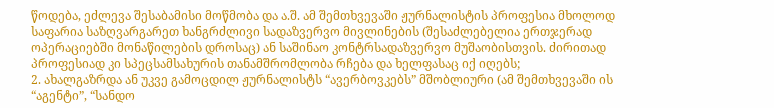წოდება, ეძლევა შესაბამისი მოწმობა და ა.შ. ამ შემთხვევაში ჟურნალისტის პროფესია მხოლოდ საფარია საზღვარგარეთ ხანგრძლივი სადაზვერვო მივლინების (შესაძლებელია ერთჯერად ოპერაციებში მონაწილების დროსაც) ან საშინაო კონტრსადაზვერვო მუშაობისთვის. ძირითად პროფესიად კი სპეცსამსახურის თანამშრომლობა რჩება და ხელფასაც იქ იღებს;
2. ახალგაზრდა ან უკვე გამოცდილ ჟურნალისტს “ავერბოვკებს” მშობლიური (ამ შემთხვევაში ის “აგენტი”, “სანდო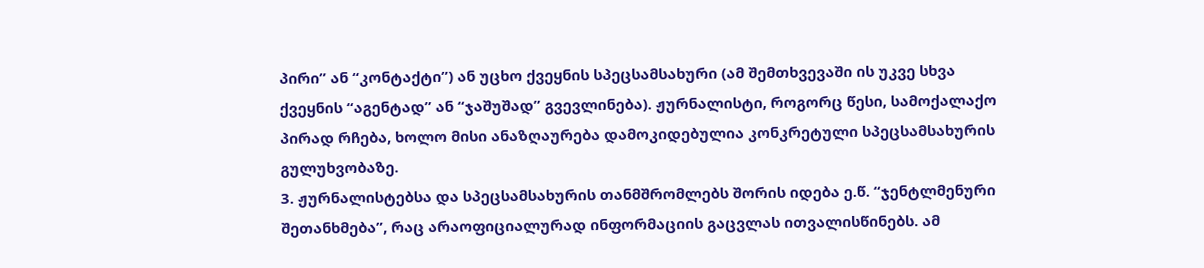პირი” ან “კონტაქტი”) ან უცხო ქვეყნის სპეცსამსახური (ამ შემთხვევაში ის უკვე სხვა ქვეყნის “აგენტად” ან “ჯაშუშად” გვევლინება). ჟურნალისტი, როგორც წესი, სამოქალაქო პირად რჩება, ხოლო მისი ანაზღაურება დამოკიდებულია კონკრეტული სპეცსამსახურის გულუხვობაზე.
3. ჟურნალისტებსა და სპეცსამსახურის თანმშრომლებს შორის იდება ე.წ. “ჯენტლმენური შეთანხმება”, რაც არაოფიციალურად ინფორმაციის გაცვლას ითვალისწინებს. ამ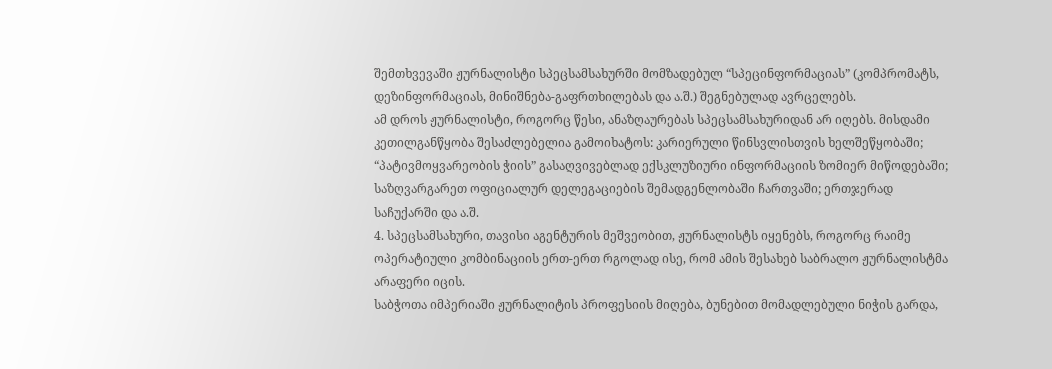შემთხვევაში ჟურნალისტი სპეცსამსახურში მომზადებულ “სპეცინფორმაციას” (კომპრომატს, დეზინფორმაციას, მინიშნება-გაფრთხილებას და ა.შ.) შეგნებულად ავრცელებს.
ამ დროს ჟურნალისტი, როგორც წესი, ანაზღაურებას სპეცსამსახურიდან არ იღებს. მისდამი კეთილგანწყობა შესაძლებელია გამოიხატოს: კარიერული წინსვლისთვის ხელშეწყობაში; “პატივმოყვარეობის ჭიის” გასაღვივებლად ექსკლუზიური ინფორმაციის ზომიერ მიწოდებაში; საზღვარგარეთ ოფიციალურ დელეგაციების შემადგენლობაში ჩართვაში; ერთჯერად საჩუქარში და ა.შ.
4. სპეცსამსახური, თავისი აგენტურის მეშვეობით, ჟურნალისტს იყენებს, როგორც რაიმე ოპერატიული კომბინაციის ერთ-ერთ რგოლად ისე, რომ ამის შესახებ საბრალო ჟურნალისტმა არაფერი იცის.
საბჭოთა იმპერიაში ჟურნალიტის პროფესიის მიღება, ბუნებით მომადლებული ნიჭის გარდა,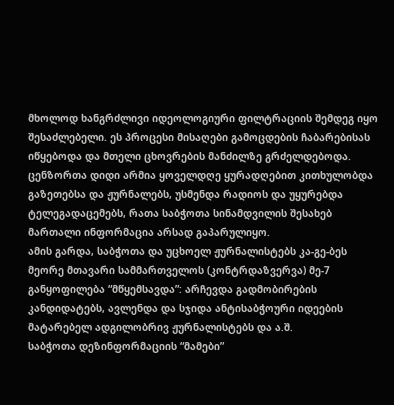მხოლოდ ხანგრძლივი იდეოლოგიური ფილტრაციის შემდეგ იყო შესაძლებელი. ეს პროცესი მისაღები გამოცდების ჩაბარებისას იწყებოდა და მთელი ცხოვრების მანძილზე გრძელდებოდა. ცენზორთა დიდი არმია ყოველდღე ყურადღებით კითხულობდა გაზეთებსა და ჟურნალებს, უსმენდა რადიოს და უყურებდა ტელეგადაცემებს, რათა საბჭოთა სინამდვილის შესახებ მართალი ინფორმაცია არსად გაპარულიყო.
ამის გარდა, საბჭოთა და უცხოელ ჟურნალისტებს კა-გე-ბეს მეორე მთავარი სამმართველოს (კონტრდაზვერვა) მე-7 განყოფილება “მწყემსავდა”: არჩევდა გადმობირების კანდიდატებს, ავლენდა და სჯიდა ანტისაბჭოური იდეების მატარებელ ადგილობრივ ჟურნალისტებს და ა.შ.
საბჭოთა დეზინფორმაციის “მამები”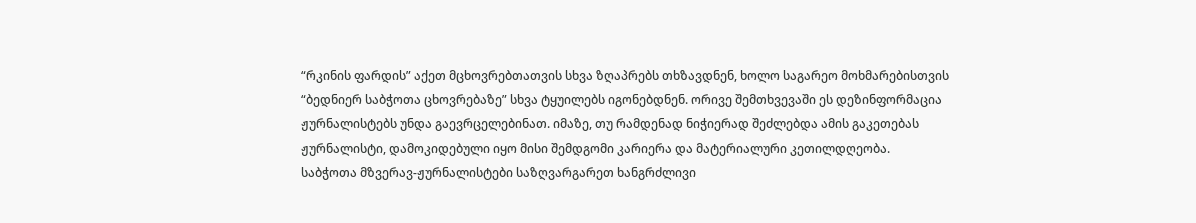“რკინის ფარდის” აქეთ მცხოვრებთათვის სხვა ზღაპრებს თხზავდნენ, ხოლო საგარეო მოხმარებისთვის “ბედნიერ საბჭოთა ცხოვრებაზე” სხვა ტყუილებს იგონებდნენ. ორივე შემთხვევაში ეს დეზინფორმაცია ჟურნალისტებს უნდა გაევრცელებინათ. იმაზე, თუ რამდენად ნიჭიერად შეძლებდა ამის გაკეთებას ჟურნალისტი, დამოკიდებული იყო მისი შემდგომი კარიერა და მატერიალური კეთილდღეობა.
საბჭოთა მზვერავ-ჟურნალისტები საზღვარგარეთ ხანგრძლივი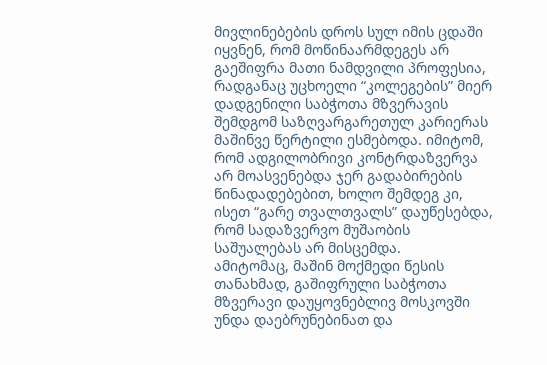მივლინებების დროს სულ იმის ცდაში იყვნენ, რომ მოწინაარმდეგეს არ გაეშიფრა მათი ნამდვილი პროფესია, რადგანაც უცხოელი “კოლეგების” მიერ დადგენილი საბჭოთა მზვერავის შემდგომ საზღვარგარეთულ კარიერას მაშინვე წერტილი ესმებოდა. იმიტომ, რომ ადგილობრივი კონტრდაზვერვა არ მოასვენებდა ჯერ გადაბირების წინადადებებით, ხოლო შემდეგ კი, ისეთ “გარე თვალთვალს” დაუწესებდა, რომ სადაზვერვო მუშაობის საშუალებას არ მისცემდა.
ამიტომაც, მაშინ მოქმედი წესის თანახმად, გაშიფრული საბჭოთა მზვერავი დაუყოვნებლივ მოსკოვში უნდა დაებრუნებინათ და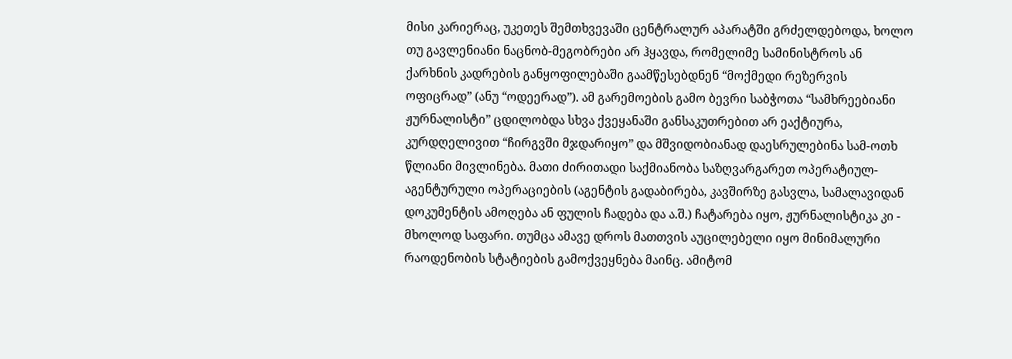მისი კარიერაც, უკეთეს შემთხვევაში ცენტრალურ აპარატში გრძელდებოდა, ხოლო თუ გავლენიანი ნაცნობ-მეგობრები არ ჰყავდა, რომელიმე სამინისტროს ან ქარხნის კადრების განყოფილებაში გაამწესებდნენ “მოქმედი რეზერვის ოფიცრად” (ანუ “ოდეერად”). ამ გარემოების გამო ბევრი საბჭოთა “სამხრეებიანი ჟურნალისტი” ცდილობდა სხვა ქვეყანაში განსაკუთრებით არ ეაქტიურა, კურდღელივით “ჩირგვში მჯდარიყო” და მშვიდობიანად დაესრულებინა სამ-ოთხ წლიანი მივლინება. მათი ძირითადი საქმიანობა საზღვარგარეთ ოპერატიულ-აგენტურული ოპერაციების (აგენტის გადაბირება, კავშირზე გასვლა, სამალავიდან დოკუმენტის ამოღება ან ფულის ჩადება და ა.შ.) ჩატარება იყო, ჟურნალისტიკა კი - მხოლოდ საფარი. თუმცა ამავე დროს მათთვის აუცილებელი იყო მინიმალური რაოდენობის სტატიების გამოქვეყნება მაინც. ამიტომ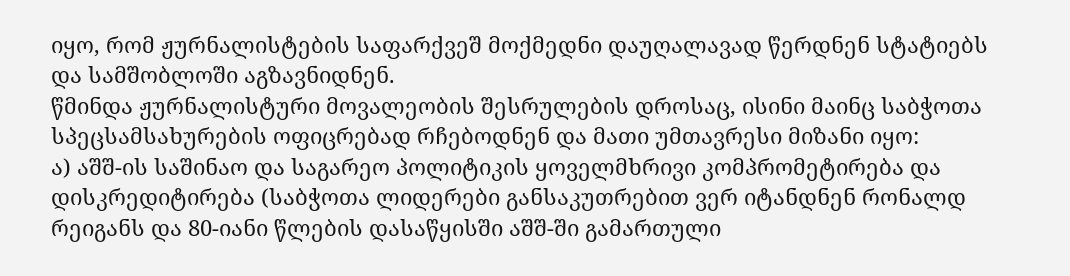იყო, რომ ჟურნალისტების საფარქვეშ მოქმედნი დაუღალავად წერდნენ სტატიებს და სამშობლოში აგზავნიდნენ.
წმინდა ჟურნალისტური მოვალეობის შესრულების დროსაც, ისინი მაინც საბჭოთა სპეცსამსახურების ოფიცრებად რჩებოდნენ და მათი უმთავრესი მიზანი იყო:
ა) აშშ-ის საშინაო და საგარეო პოლიტიკის ყოველმხრივი კომპრომეტირება და დისკრედიტირება (საბჭოთა ლიდერები განსაკუთრებით ვერ იტანდნენ რონალდ რეიგანს და 80-იანი წლების დასაწყისში აშშ-ში გამართული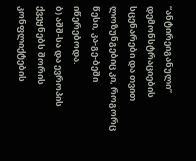“ანტირეიგანული” დემონსტრაციების სცენარები და თვით ლოზუნგებიც კი, როგორც წესი, კა-გე-ბეში იწერებოდა.
ბ) აშშ-სა და ევროპის ქვეყნებს შორის კონფლიქტების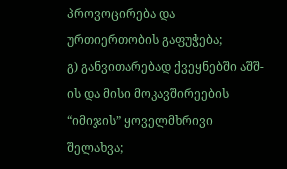პროვოცირება და ურთიერთობის გაფუჭება;
გ) განვითარებად ქვეყნებში აშშ-ის და მისი მოკავშირეების “იმიჯის” ყოველმხრივი შელახვა;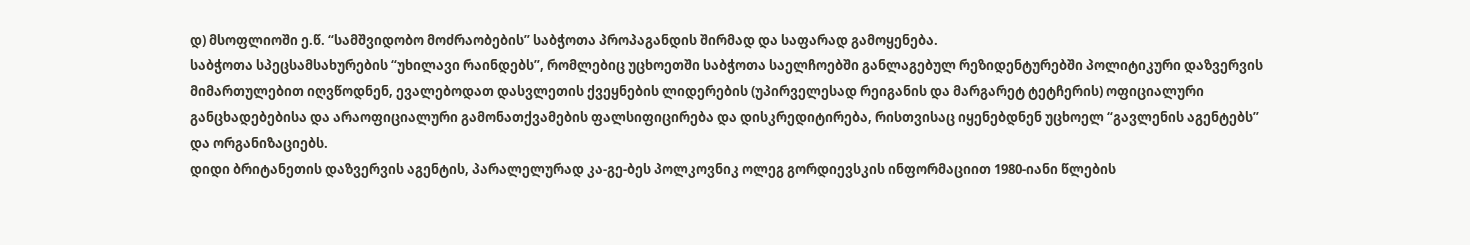დ) მსოფლიოში ე.წ. “სამშვიდობო მოძრაობების” საბჭოთა პროპაგანდის შირმად და საფარად გამოყენება.
საბჭოთა სპეცსამსახურების “უხილავი რაინდებს”, რომლებიც უცხოეთში საბჭოთა საელჩოებში განლაგებულ რეზიდენტურებში პოლიტიკური დაზვერვის მიმართულებით იღვწოდნენ, ევალებოდათ დასვლეთის ქვეყნების ლიდერების (უპირველესად რეიგანის და მარგარეტ ტეტჩერის) ოფიციალური განცხადებებისა და არაოფიციალური გამონათქვამების ფალსიფიცირება და დისკრედიტირება, რისთვისაც იყენებდნენ უცხოელ “გავლენის აგენტებს” და ორგანიზაციებს.
დიდი ბრიტანეთის დაზვერვის აგენტის, პარალელურად კა-გე-ბეს პოლკოვნიკ ოლეგ გორდიევსკის ინფორმაციით 1980-იანი წლების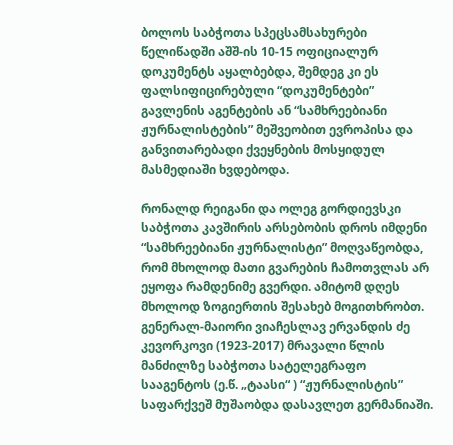ბოლოს საბჭოთა სპეცსამსახურები წელიწადში აშშ-ის 10-15 ოფიციალურ დოკუმენტს აყალბებდა, შემდეგ კი ეს ფალსიფიცირებული “დოკუმენტები” გავლენის აგენტების ან “სამხრეებიანი ჟურნალისტების” მეშვეობით ევროპისა და განვითარებადი ქვეყნების მოსყიდულ მასმედიაში ხვდებოდა.

რონალდ რეიგანი და ოლეგ გორდიევსკი
საბჭოთა კავშირის არსებობის დროს იმდენი “სამხრეებიანი ჟურნალისტი” მოღვაწეობდა, რომ მხოლოდ მათი გვარების ჩამოთვლას არ ეყოფა რამდენიმე გვერდი. ამიტომ დღეს მხოლოდ ზოგიერთის შესახებ მოგითხრობთ.
გენერალ-მაიორი ვიაჩესლავ ერვანდის ძე კევორკოვი (1923-2017) მრავალი წლის მანძილზე საბჭოთა სატელეგრაფო სააგენტოს (ე.წ. „ტაასი“ ) “ჟურნალისტის” საფარქვეშ მუშაობდა დასავლეთ გერმანიაში.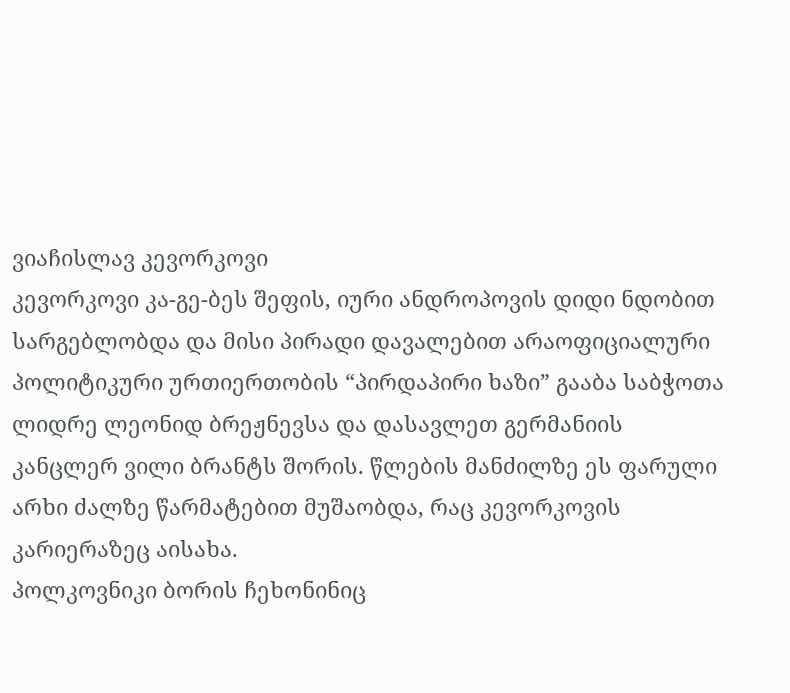ვიაჩისლავ კევორკოვი
კევორკოვი კა-გე-ბეს შეფის, იური ანდროპოვის დიდი ნდობით სარგებლობდა და მისი პირადი დავალებით არაოფიციალური პოლიტიკური ურთიერთობის “პირდაპირი ხაზი” გააბა საბჭოთა ლიდრე ლეონიდ ბრეჟნევსა და დასავლეთ გერმანიის კანცლერ ვილი ბრანტს შორის. წლების მანძილზე ეს ფარული არხი ძალზე წარმატებით მუშაობდა, რაც კევორკოვის კარიერაზეც აისახა.
პოლკოვნიკი ბორის ჩეხონინიც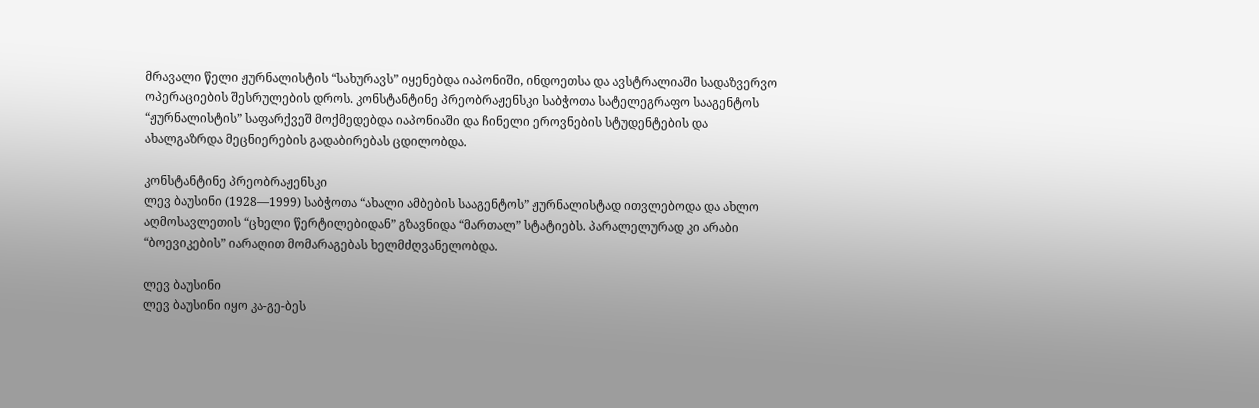მრავალი წელი ჟურნალისტის “სახურავს” იყენებდა იაპონიში, ინდოეთსა და ავსტრალიაში სადაზვერვო ოპერაციების შესრულების დროს. კონსტანტინე პრეობრაჟენსკი საბჭოთა სატელეგრაფო სააგენტოს “ჟურნალისტის” საფარქვეშ მოქმედებდა იაპონიაში და ჩინელი ეროვნების სტუდენტების და ახალგაზრდა მეცნიერების გადაბირებას ცდილობდა.

კონსტანტინე პრეობრაჟენსკი
ლევ ბაუსინი (1928—1999) საბჭოთა “ახალი ამბების სააგენტოს” ჟურნალისტად ითვლებოდა და ახლო აღმოსავლეთის “ცხელი წერტილებიდან” გზავნიდა “მართალ” სტატიებს. პარალელურად კი არაბი “ბოევიკების” იარაღით მომარაგებას ხელმძღვანელობდა.

ლევ ბაუსინი
ლევ ბაუსინი იყო კა-გე-ბეს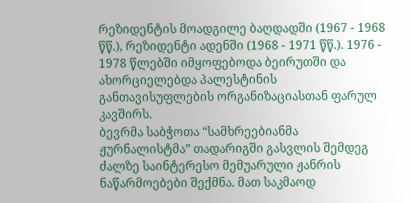რეზიდენტის მოადგილე ბაღდადში (1967 - 1968 წწ.), რეზიდენტი ადენში (1968 - 1971 წწ.). 1976 - 1978 წლებში იმყოფებოდა ბეირუთში და ახორციელებდა პალესტინის განთავისუფლების ორგანიზაციასთან ფარულ კავშირს.
ბევრმა საბჭოთა “სამხრეებიანმა ჟურნალისტმა” თადარიგში გასვლის შემდეგ ძალზე საინტერესო მემუარული ჟანრის ნაწარმოებები შექმნა. მათ საკმაოდ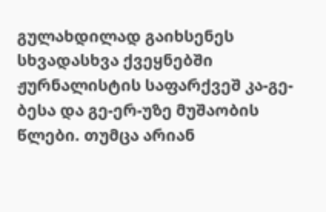გულახდილად გაიხსენეს სხვადასხვა ქვეყნებში ჟურნალისტის საფარქვეშ კა-გე-ბესა და გე-ერ-უზე მუშაობის წლები. თუმცა არიან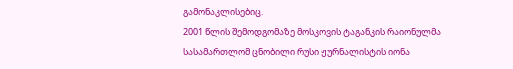გამონაკლისებიც.
2001 წლის შემოდგომაზე მოსკოვის ტაგანკის რაიონულმა სასამართლომ ცნობილი რუსი ჟურნალისტის იონა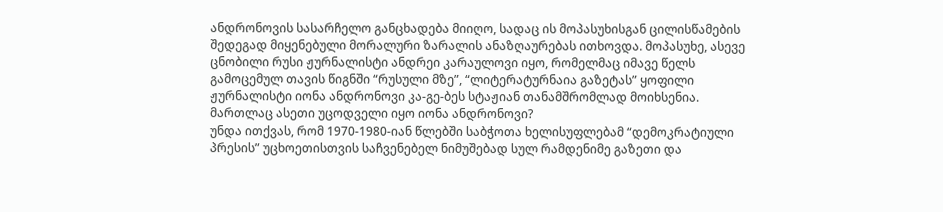ანდრონოვის სასარჩელო განცხადება მიიღო, სადაც ის მოპასუხისგან ცილისწამების შედეგად მიყენებული მორალური ზარალის ანაზღაურებას ითხოვდა. მოპასუხე, ასევე ცნობილი რუსი ჟურნალისტი ანდრეი კარაულოვი იყო, რომელმაც იმავე წელს გამოცემულ თავის წიგნში “რუსული მზე”, “ლიტერატურნაია გაზეტას” ყოფილი ჟურნალისტი იონა ანდრონოვი კა-გე-ბეს სტაჟიან თანამშრომლად მოიხსენია. მართლაც ასეთი უცოდველი იყო იონა ანდრონოვი?
უნდა ითქვას, რომ 1970-1980-იან წლებში საბჭოთა ხელისუფლებამ “დემოკრატიული პრესის” უცხოეთისთვის საჩვენებელ ნიმუშებად სულ რამდენიმე გაზეთი და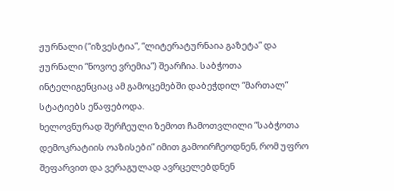ჟურნალი (“იზვესტია”, “ლიტერატურნაია გაზეტა” და ჟურნალი “ნოვოე ვრემია”) შეარჩია. საბჭოთა ინტელიგენციაც ამ გამოცემებში დაბეჭდილ “მართალ” სტატიებს ეწაფებოდა.
ხელოვნურად შერჩეული ზემოთ ჩამოთვლილი “საბჭოთა დემოკრატიის ოაზისები” იმით გამოირჩეოდნენ, რომ უფრო შეფარვით და ვერაგულად ავრცელებდნენ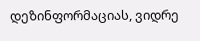დეზინფორმაციას, ვიდრე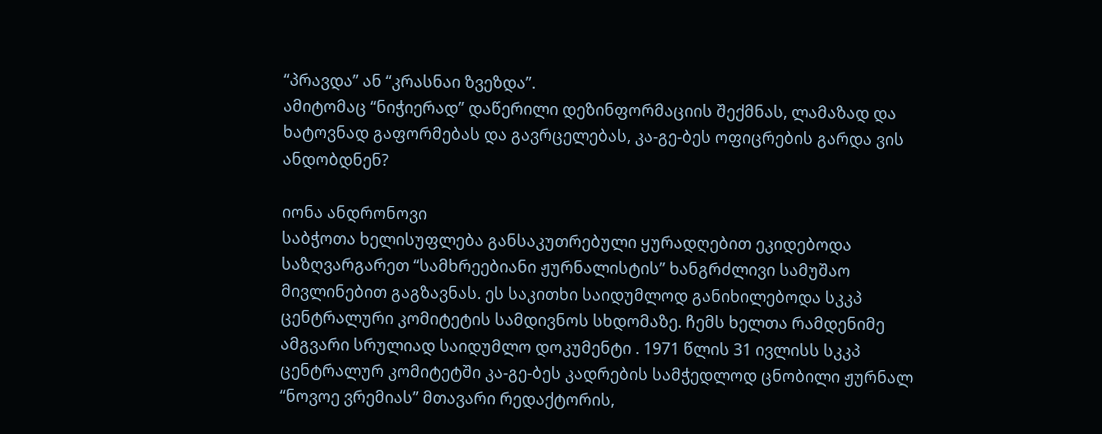“პრავდა” ან “კრასნაი ზვეზდა”.
ამიტომაც “ნიჭიერად” დაწერილი დეზინფორმაციის შექმნას, ლამაზად და ხატოვნად გაფორმებას და გავრცელებას, კა-გე-ბეს ოფიცრების გარდა ვის ანდობდნენ?

იონა ანდრონოვი
საბჭოთა ხელისუფლება განსაკუთრებული ყურადღებით ეკიდებოდა საზღვარგარეთ “სამხრეებიანი ჟურნალისტის” ხანგრძლივი სამუშაო მივლინებით გაგზავნას. ეს საკითხი საიდუმლოდ განიხილებოდა სკკპ ცენტრალური კომიტეტის სამდივნოს სხდომაზე. ჩემს ხელთა რამდენიმე ამგვარი სრულიად საიდუმლო დოკუმენტი . 1971 წლის 31 ივლისს სკკპ ცენტრალურ კომიტეტში კა-გე-ბეს კადრების სამჭედლოდ ცნობილი ჟურნალ “ნოვოე ვრემიას” მთავარი რედაქტორის,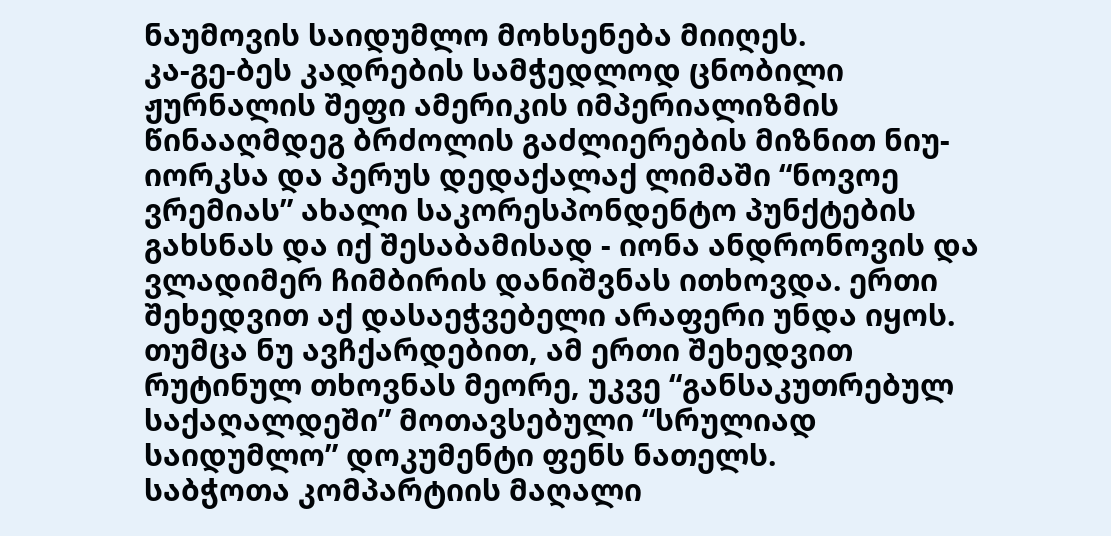ნაუმოვის საიდუმლო მოხსენება მიიღეს.
კა-გე-ბეს კადრების სამჭედლოდ ცნობილი ჟურნალის შეფი ამერიკის იმპერიალიზმის წინააღმდეგ ბრძოლის გაძლიერების მიზნით ნიუ-იორკსა და პერუს დედაქალაქ ლიმაში “ნოვოე ვრემიას” ახალი საკორესპონდენტო პუნქტების გახსნას და იქ შესაბამისად - იონა ანდრონოვის და ვლადიმერ ჩიმბირის დანიშვნას ითხოვდა. ერთი შეხედვით აქ დასაეჭვებელი არაფერი უნდა იყოს. თუმცა ნუ ავჩქარდებით, ამ ერთი შეხედვით რუტინულ თხოვნას მეორე, უკვე “განსაკუთრებულ საქაღალდეში” მოთავსებული “სრულიად საიდუმლო” დოკუმენტი ფენს ნათელს.
საბჭოთა კომპარტიის მაღალი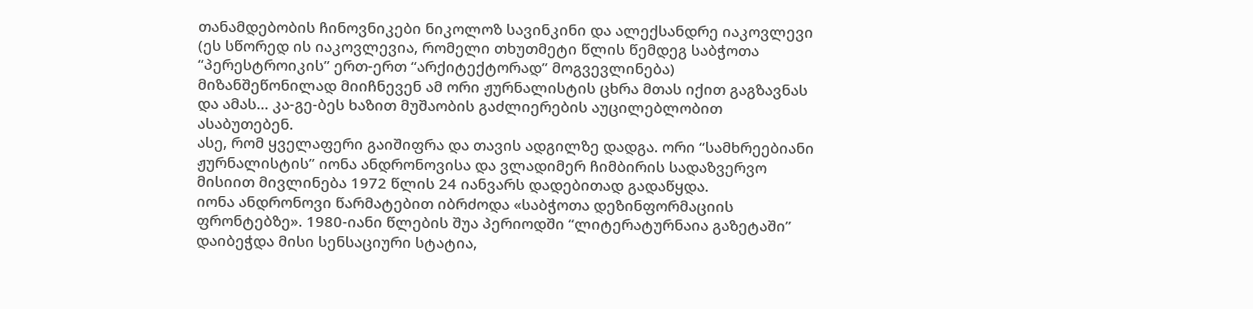თანამდებობის ჩინოვნიკები ნიკოლოზ სავინკინი და ალექსანდრე იაკოვლევი (ეს სწორედ ის იაკოვლევია, რომელი თხუთმეტი წლის წემდეგ საბჭოთა “პერესტროიკის” ერთ-ერთ “არქიტექტორად” მოგვევლინება) მიზანშეწონილად მიიჩნევენ ამ ორი ჟურნალისტის ცხრა მთას იქით გაგზავნას და ამას... კა-გე-ბეს ხაზით მუშაობის გაძლიერების აუცილებლობით ასაბუთებენ.
ასე, რომ ყველაფერი გაიშიფრა და თავის ადგილზე დადგა. ორი “სამხრეებიანი ჟურნალისტის” იონა ანდრონოვისა და ვლადიმერ ჩიმბირის სადაზვერვო მისიით მივლინება 1972 წლის 24 იანვარს დადებითად გადაწყდა.
იონა ანდრონოვი წარმატებით იბრძოდა «საბჭოთა დეზინფორმაციის ფრონტებზე». 1980-იანი წლების შუა პერიოდში “ლიტერატურნაია გაზეტაში” დაიბეჭდა მისი სენსაციური სტატია,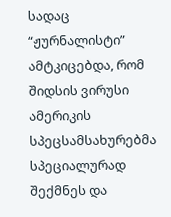სადაც “ჟურნალისტი” ამტკიცებდა, რომ შიდსის ვირუსი ამერიკის სპეცსამსახურებმა სპეციალურად შექმნეს და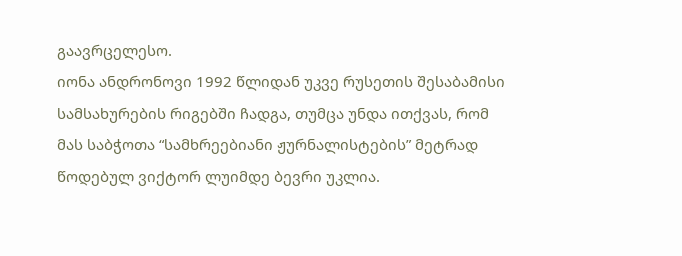გაავრცელესო.
იონა ანდრონოვი 1992 წლიდან უკვე რუსეთის შესაბამისი სამსახურების რიგებში ჩადგა, თუმცა უნდა ითქვას, რომ მას საბჭოთა “სამხრეებიანი ჟურნალისტების” მეტრად წოდებულ ვიქტორ ლუიმდე ბევრი უკლია.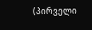(პირველი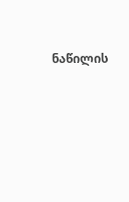ნაწილის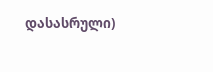დასასრული)